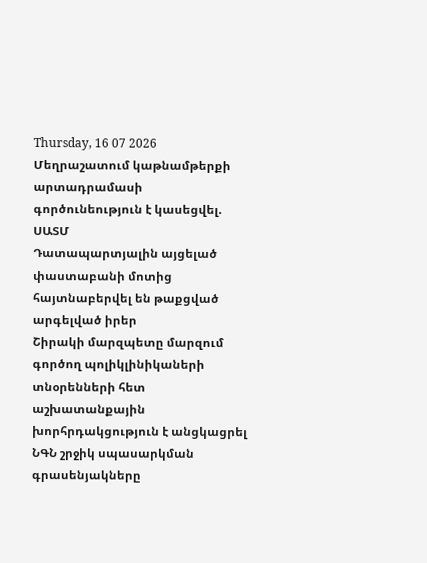Thursday, 16 07 2026
Մեղրաշատում կաթնամթերքի արտադրամասի գործունեություն է կասեցվել. ՍԱՏՄ
Դատապարտյալին այցելած փաստաբանի մոտից հայտնաբերվել են թաքցված արգելված իրեր
Շիրակի մարզպետը մարզում գործող պոլիկլինիկաների տնօրենների հետ աշխատանքային խորհրդակցություն է անցկացրել
ՆԳՆ շրջիկ սպասարկման գրասենյակները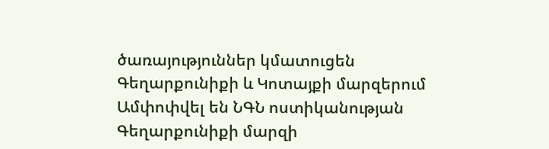ծառայություններ կմատուցեն Գեղարքունիքի և Կոտայքի մարզերում
Ամփոփվել են ՆԳՆ ոստիկանության Գեղարքունիքի մարզի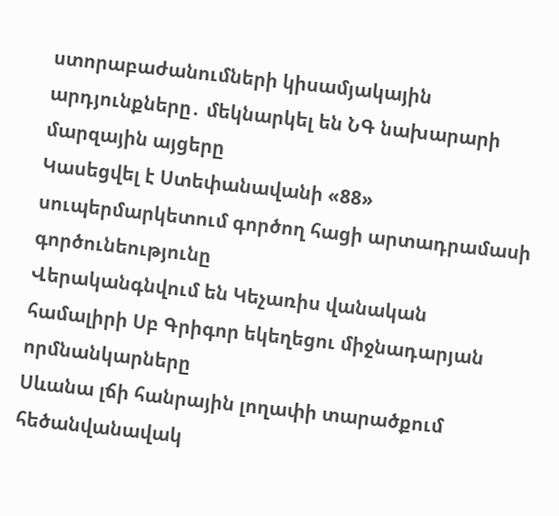ստորաբաժանումների կիսամյակային արդյունքները․ մեկնարկել են ՆԳ նախարարի մարզային այցերը
Կասեցվել է Ստեփանավանի «88» սուպերմարկետում գործող հացի արտադրամասի գործունեությունը
Վերականգնվում են Կեչառիս վանական համալիրի Սբ Գրիգոր եկեղեցու միջնադարյան որմնանկարները
Սևանա լճի հանրային լողափի տարածքում հեծանվանավակ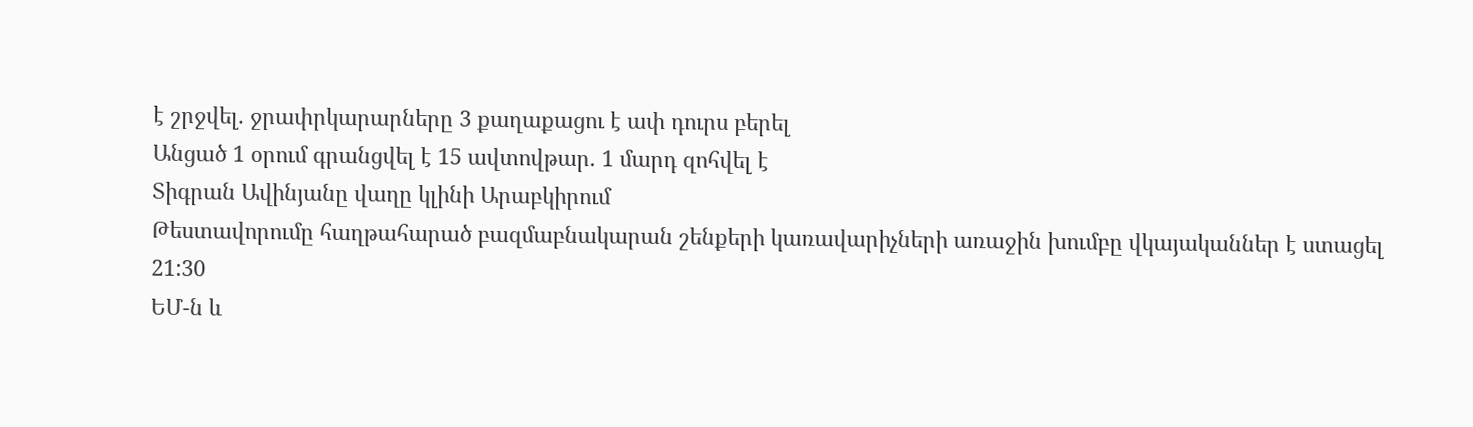է շրջվել. ջրափրկարարները 3 քաղաքացու է ափ դուրս բերել
Անցած 1 օրում գրանցվել է 15 ավտովթար․ 1 մարդ զոհվել է
Տիգրան Ավինյանը վաղը կլինի Արաբկիրում
Թեստավորումը հաղթահարած բազմաբնակարան շենքերի կառավարիչների առաջին խումբը վկայականներ է ստացել
21:30
ԵՄ-ն և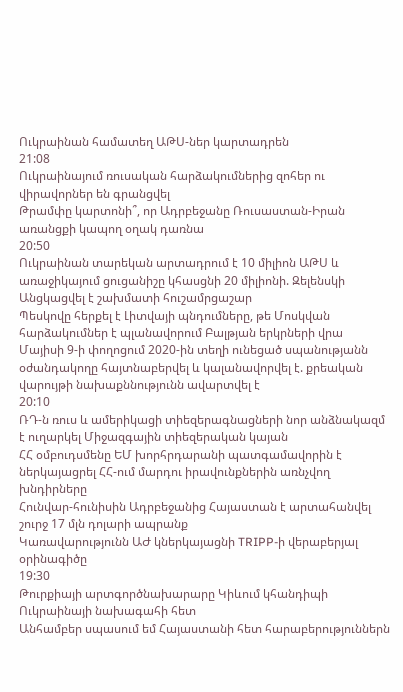Ուկրաինան համատեղ ԱԹՍ-ներ կարտադրեն
21:08
Ուկրաինայում ռուսական հարձակումներից զոհեր ու վիրավորներ են գրանցվել
Թրամփը կարտոնի՞, որ Ադրբեջանը Ռուսաստան-Իրան առանցքի կապող օղակ դառնա
20:50
Ուկրաինան տարեկան արտադրում է 10 միլիոն ԱԹՍ և առաջիկայում ցուցանիշը կհասցնի 20 միլիոնի. Զելենսկի
Անցկացվել է շախմատի հուշամրցաշար
Պեսկովը հերքել է Լիտվայի պնդումները, թե Մոսկվան հարձակումներ է պլանավորում Բալթյան երկրների վրա
Մայիսի 9-ի փողոցում 2020-ին տեղի ունեցած սպանությանն օժանդակողը հայտնաբերվել և կալանավորվել է. քրեական վարույթի նախաքննությունն ավարտվել է
20:10
ՌԴ-ն ռուս և ամերիկացի տիեզերագնացների նոր անձնակազմ է ուղարկել Միջազգային տիեզերական կայան
ՀՀ օմբուդսմենը ԵՄ խորհրդարանի պատգամավորին է ներկայացրել ՀՀ-ում մարդու իրավունքներին առնչվող խնդիրները
Հունվար-հունիսին Ադրբեջանից Հայաստան է արտահանվել շուրջ 17 մլն դոլարի ապրանք
Կառավարությունն ԱԺ կներկայացնի TRIPP-ի վերաբերյալ օրինագիծը
19:30
Թուրքիայի արտգործնախարարը Կիևում կհանդիպի Ուկրաինայի նախագահի հետ
Անհամբեր սպասում եմ Հայաստանի հետ հարաբերություններն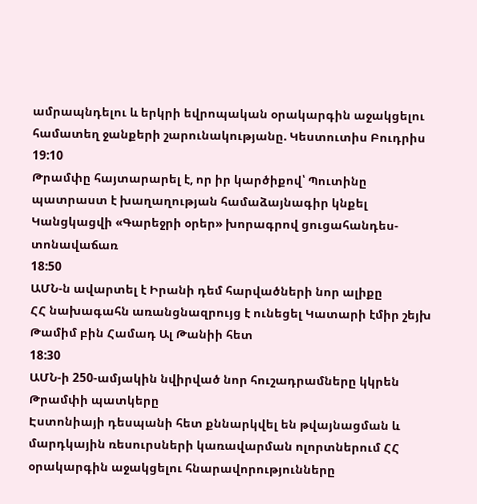ամրապնդելու և երկրի եվրոպական օրակարգին աջակցելու համատեղ ջանքերի շարունակությանը. Կեստուտիս Բուդրիս
19:10
Թրամփը հայտարարել է, որ իր կարծիքով՝ Պուտինը պատրաստ է խաղաղության համաձայնագիր կնքել
Կանցկացվի «Գարեջրի օրեր» խորագրով ցուցահանդես-տոնավաճառ
18:50
ԱՄՆ-ն ավարտել է Իրանի դեմ հարվածների նոր ալիքը
ՀՀ նախագահն առանցնազրույց է ունեցել Կատարի էմիր շեյխ Թամիմ բին Համադ Ալ Թանիի հետ
18:30
ԱՄՆ-ի 250-ամյակին նվիրված նոր հուշադրամները կկրեն Թրամփի պատկերը
Էստոնիայի դեսպանի հետ քննարկվել են թվայնացման և մարդկային ռեսուրսների կառավարման ոլորտներում ՀՀ օրակարգին աջակցելու հնարավորությունները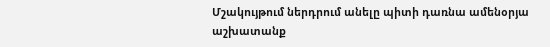Մշակույթում ներդրում անելը պիտի դառնա ամենօրյա աշխատանք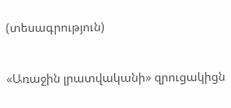(տեսագրություն)

«Առաջին լրատվականի» զրուցակիցն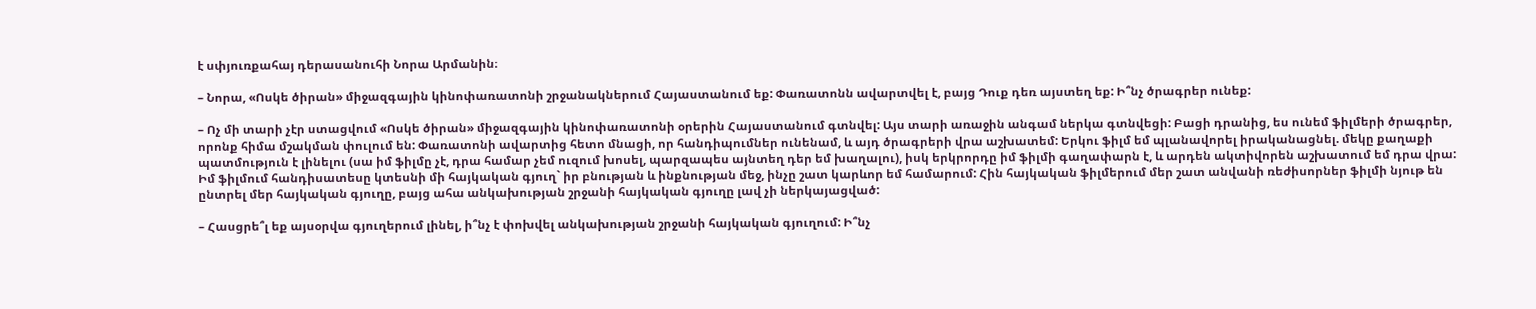է սփյուռքահայ դերասանուհի Նորա Արմանին։

– Նորա, «Ոսկե ծիրան» միջազգային կինոփառատոնի շրջանակներում Հայաստանում եք: Փառատոնն ավարտվել է, բայց Դուք դեռ այստեղ եք: Ի՞նչ ծրագրեր ունեք:

– Ոչ մի տարի չէր ստացվում «Ոսկե ծիրան» միջազգային կինոփառատոնի օրերին Հայաստանում գտնվել: Այս տարի առաջին անգամ ներկա գտնվեցի: Բացի դրանից, ես ունեմ ֆիլմերի ծրագրեր, որոնք հիմա մշակման փուլում են: Փառատոնի ավարտից հետո մնացի, որ հանդիպումներ ունենամ, և այդ ծրագրերի վրա աշխատեմ: Երկու ֆիլմ եմ պլանավորել իրականացնել. մեկը քաղաքի պատմություն է լինելու (սա իմ ֆիլմը չէ, դրա համար չեմ ուզում խոսել, պարզապես այնտեղ դեր եմ խաղալու), իսկ երկրորդը իմ ֆիլմի գաղափարն է, և արդեն ակտիվորեն աշխատում եմ դրա վրա: Իմ ֆիլմում հանդիսատեսը կտեսնի մի հայկական գյուղ` իր բնության և ինքնության մեջ, ինչը շատ կարևոր եմ համարում: Հին հայկական ֆիլմերում մեր շատ անվանի ռեժիսորներ ֆիլմի նյութ են ընտրել մեր հայկական գյուղը, բայց ահա անկախության շրջանի հայկական գյուղը լավ չի ներկայացված:

– Հասցրե՞լ եք այսօրվա գյուղերում լինել, ի՞նչ է փոխվել անկախության շրջանի հայկական գյուղում: Ի՞նչ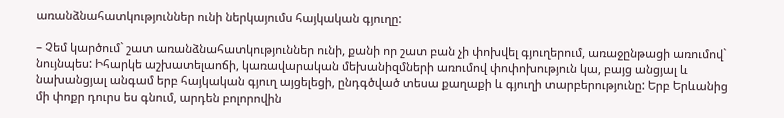առանձնահատկություններ ունի ներկայումս հայկական գյուղը:

– Չեմ կարծում` շատ առանձնահատկություններ ունի, քանի որ շատ բան չի փոխվել գյուղերում, առաջընթացի առումով` նույնպես: Իհարկե աշխատելաոճի, կառավարական մեխանիզմների առումով փոփոխություն կա, բայց անցյալ և նախանցյալ անգամ երբ հայկական գյուղ այցելեցի, ընդգծված տեսա քաղաքի և գյուղի տարբերությունը: Երբ Երևանից մի փոքր դուրս ես գնում, արդեն բոլորովին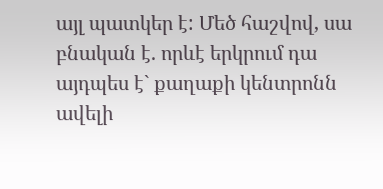այլ պատկեր է: Մեծ հաշվով, սա բնական է. որևէ երկրում դա այդպես է` քաղաքի կենտրոնն ավելի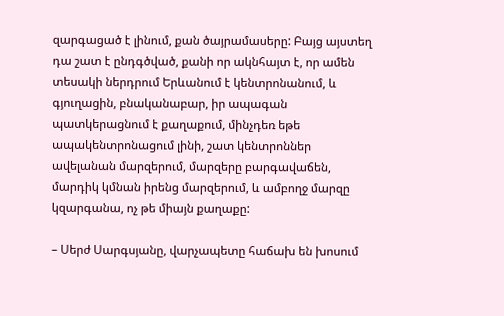զարգացած է լինում, քան ծայրամասերը: Բայց այստեղ դա շատ է ընդգծված, քանի որ ակնհայտ է, որ ամեն տեսակի ներդրում Երևանում է կենտրոնանում, և գյուղացին, բնականաբար, իր ապագան պատկերացնում է քաղաքում, մինչդեռ եթե ապակենտրոնացում լինի, շատ կենտրոններ ավելանան մարզերում, մարզերը բարգավաճեն, մարդիկ կմնան իրենց մարզերում, և ամբողջ մարզը կզարգանա, ոչ թե միայն քաղաքը:

– Սերժ Սարգսյանը, վարչապետը հաճախ են խոսում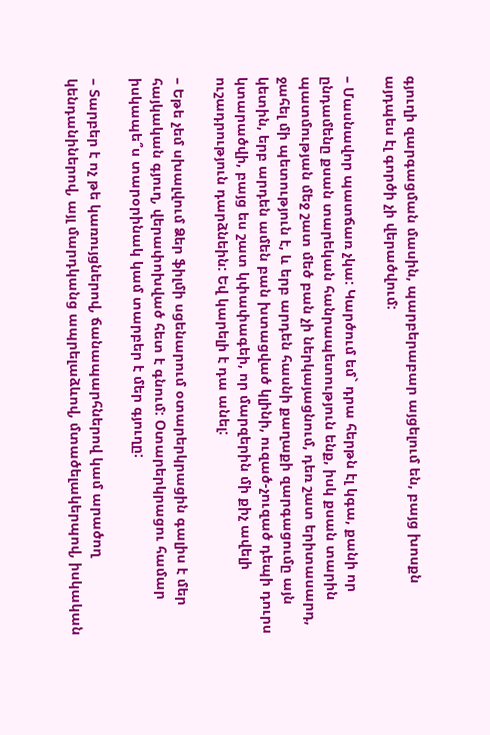գյուղի զարգացման մասին, պարբերաբար այցելում են, բայց խոսքն այդպես էլ գործի չի վերածվում:

– Մասնավոր պատճառ չկա: Կարծում եմ` դրա հերթն էլ կգա, քանի որ ընդամենը քսան տարեկան հանրապետություն ենք, իսկ քսան տարին պատմության մեջ շատ մեծ բան չի ներկայացնում, դեռ շատ երիտասարդ, ջահել մի պետություն է, և երբ արդեն հասնի քաղաքի զարգացումը այն կետին, երբ արդեն ամեն բան խտացված կլինի, ուզած-չուզած դեպի դուրս կտարածվի, բայց ես շատ կփափագեի, որ մարզերին մի քիչ ավելի ուշադրություն դարձնեին: Եվ կարելի է դա անել:

– Եթե չեմ սխալվում Ձեր ֆիլմի սցենարում օտարերկրացին գալիս է մեր հայկական գյուղ, վերափոխված հետ է գնում: Օտարերկրացու համար իսկապե՞ս տարօրինակ կամ տարբեր է մեր գյուղը:

– Տարբեր է ոչ թե կառույցներով, ճանապարհներով կամ արածող կենդանիներով, այլ մարդկանց ապրելաձևով, մտածելակերպով, իսկական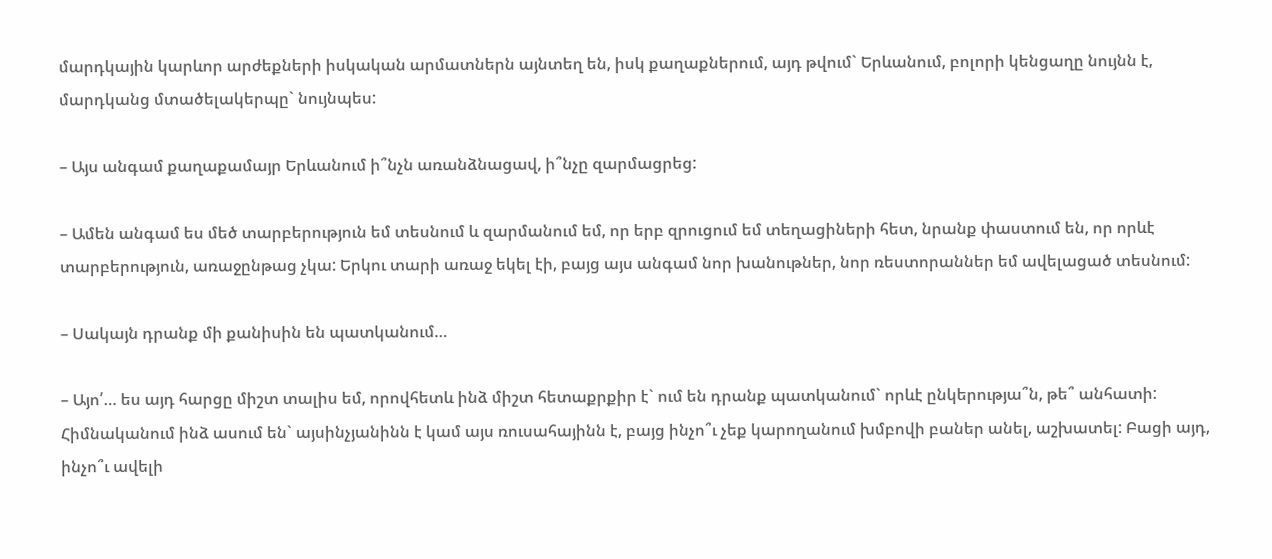մարդկային կարևոր արժեքների իսկական արմատներն այնտեղ են, իսկ քաղաքներում, այդ թվում` Երևանում, բոլորի կենցաղը նույնն է, մարդկանց մտածելակերպը` նույնպես:

– Այս անգամ քաղաքամայր Երևանում ի՞նչն առանձնացավ, ի՞նչը զարմացրեց:

– Ամեն անգամ ես մեծ տարբերություն եմ տեսնում և զարմանում եմ, որ երբ զրուցում եմ տեղացիների հետ, նրանք փաստում են, որ որևէ տարբերություն, առաջընթաց չկա: Երկու տարի առաջ եկել էի, բայց այս անգամ նոր խանութներ, նոր ռեստորաններ եմ ավելացած տեսնում:

– Սակայն դրանք մի քանիսին են պատկանում…

– Այո՛… ես այդ հարցը միշտ տալիս եմ, որովհետև ինձ միշտ հետաքրքիր է` ում են դրանք պատկանում` որևէ ընկերությա՞ն, թե՞ անհատի: Հիմնականում ինձ ասում են` այսինչյանինն է կամ այս ռուսահայինն է, բայց ինչո՞ւ չեք կարողանում խմբովի բաներ անել, աշխատել: Բացի այդ, ինչո՞ւ ավելի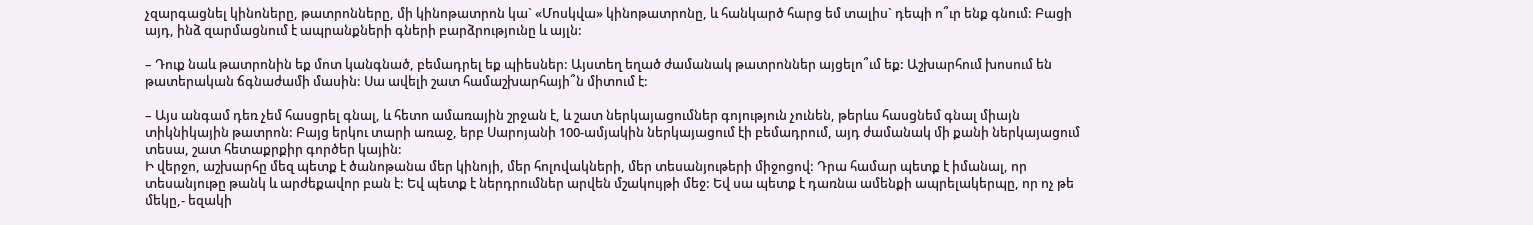չզարգացնել կինոները, թատրոնները, մի կինոթատրոն կա` «Մոսկվա» կինոթատրոնը, և հանկարծ հարց եմ տալիս` դեպի ո՞ւր ենք գնում: Բացի այդ, ինձ զարմացնում է ապրանքների գների բարձրությունը և այլն:

– Դուք նաև թատրոնին եք մոտ կանգնած, բեմադրել եք պիեսներ: Այստեղ եղած ժամանակ թատրոններ այցելո՞ւմ եք: Աշխարհում խոսում են թատերական ճգնաժամի մասին: Սա ավելի շատ համաշխարհայի՞ն միտում է:

– Այս անգամ դեռ չեմ հասցրել գնալ, և հետո ամառային շրջան է, և շատ ներկայացումներ գոյություն չունեն, թերևս հասցնեմ գնալ միայն տիկնիկային թատրոն: Բայց երկու տարի առաջ, երբ Սարոյանի 100-ամյակին ներկայացում էի բեմադրում, այդ ժամանակ մի քանի ներկայացում տեսա, շատ հետաքրքիր գործեր կային:
Ի վերջո, աշխարհը մեզ պետք է ծանոթանա մեր կինոյի, մեր հոլովակների, մեր տեսանյութերի միջոցով: Դրա համար պետք է իմանալ, որ տեսանյութը թանկ և արժեքավոր բան է: Եվ պետք է ներդրումներ արվեն մշակույթի մեջ: Եվ սա պետք է դառնա ամենքի ապրելակերպը, որ ոչ թե մեկը,- եզակի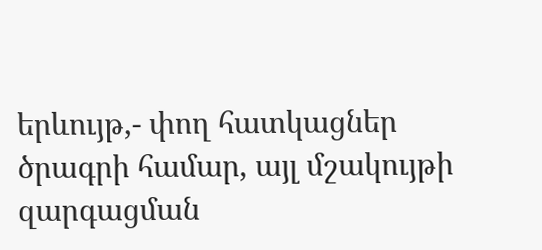երևույթ,- փող հատկացներ ծրագրի համար, այլ մշակույթի զարգացման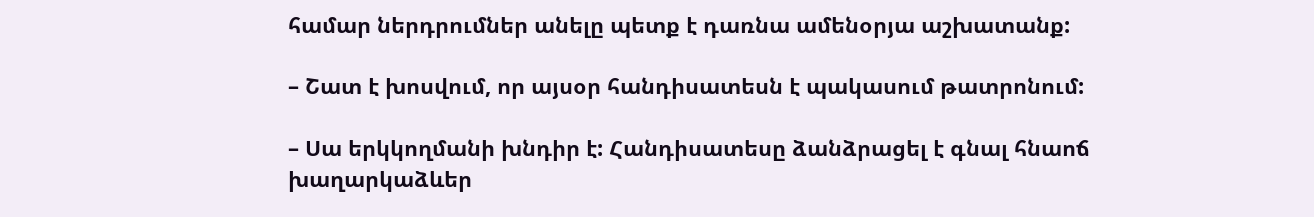համար ներդրումներ անելը պետք է դառնա ամենօրյա աշխատանք:

– Շատ է խոսվում, որ այսօր հանդիսատեսն է պակասում թատրոնում:

– Սա երկկողմանի խնդիր է: Հանդիսատեսը ձանձրացել է գնալ հնաոճ խաղարկաձևեր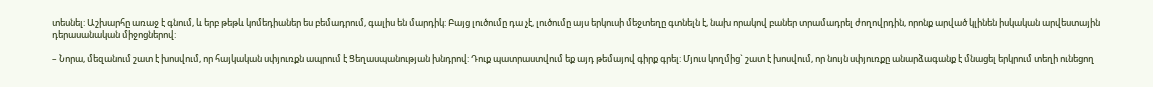տեսնել: Աշխարհը առաջ է գնում, և երբ թեթև կոմեդիաներ ես բեմադրում, գալիս են մարդիկ: Բայց լուծումը դա չէ, լուծումը այս երկուսի մեջտեղը գտնելն է, նախ որակով բաներ տրամադրել ժողովրդին, որոնք արված կլինեն իսկական արվեստային դերասանական միջոցներով:

– Նորա, մեզանում շատ է խոսվում, որ հայկական սփյուռքն ապրում է Ցեղասպանության խնդրով: Դուք պատրաստվում եք այդ թեմայով գիրք գրել: Մյուս կողմից` շատ է խոսվում, որ նույն սփյուռքը անարձագանք է մնացել երկրում տեղի ունեցող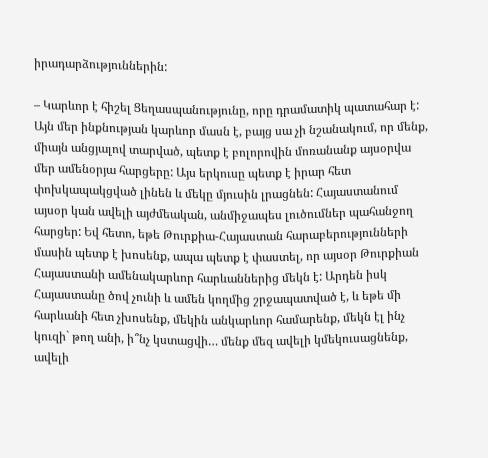իրադարձություններին:

– Կարևոր է հիշել Ցեղասպանությունը, որը դրամատիկ պատահար է: Այն մեր ինքնության կարևոր մասն է, բայց սա չի նշանակում, որ մենք, միայն անցյալով տարված, պետք է բոլորովին մոռանանք այսօրվա մեր ամենօրյա հարցերը: Այս երկուսը պետք է իրար հետ փոխկապակցված լինեն և մեկը մյուսին լրացնեն: Հայաստանում այսօր կան ավելի այժմեական, անմիջապես լուծումներ պահանջող հարցեր: Եվ հետո, եթե Թուրքիա-Հայաստան հարաբերությունների մասին պետք է խոսենք, ապա պետք է փաստել, որ այսօր Թուրքիան Հայաստանի ամենակարևոր հարևաններից մեկն է: Արդեն իսկ Հայաստանը ծով չունի և ամեն կողմից շրջապատված է, և եթե մի հարևանի հետ չխոսենք, մեկին անկարևոր համարենք, մեկն էլ ինչ կուզի` թող անի, ի՞նչ կստացվի… մենք մեզ ավելի կմեկուսացնենք, ավելի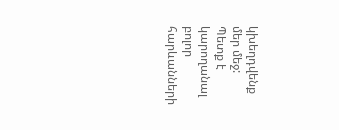կխեղդվենք մեր մեջ: Պետք է կարողանալ բոլոր հարևանների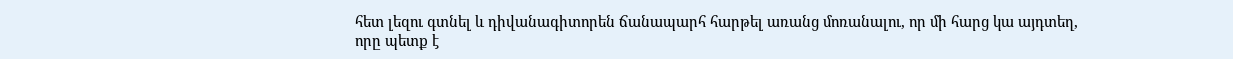հետ լեզու գտնել և դիվանագիտորեն ճանապարհ հարթել առանց մոռանալու, որ մի հարց կա այդտեղ, որը պետք է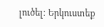լուծել: Երկուստեք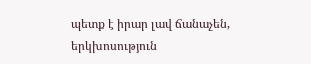պետք է իրար լավ ճանաչեն, երկխոսություն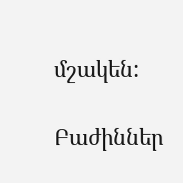մշակեն:

Բաժիններ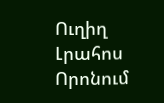Ուղիղ
Լրահոս
Որոնում